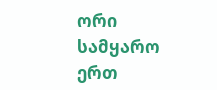ორი სამყარო ერთ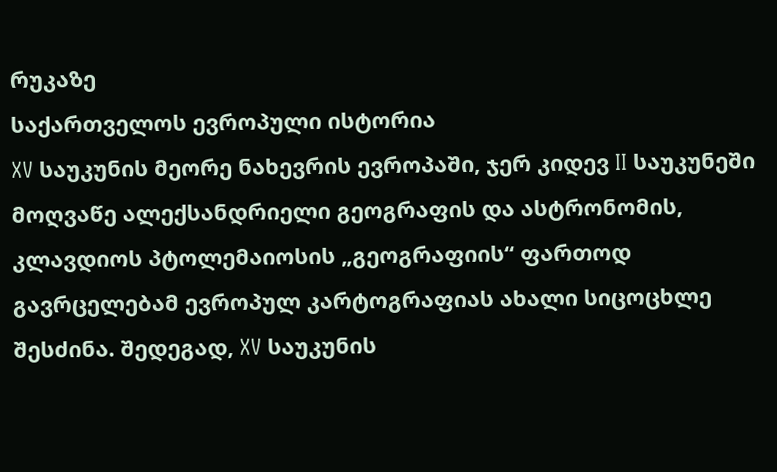რუკაზე
საქართველოს ევროპული ისტორია
XV საუკუნის მეორე ნახევრის ევროპაში, ჯერ კიდევ II საუკუნეში მოღვაწე ალექსანდრიელი გეოგრაფის და ასტრონომის, კლავდიოს პტოლემაიოსის „გეოგრაფიის“ ფართოდ გავრცელებამ ევროპულ კარტოგრაფიას ახალი სიცოცხლე შესძინა. შედეგად, XV საუკუნის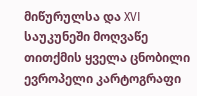მიწურულსა და XVI საუკუნეში მოღვაწე თითქმის ყველა ცნობილი ევროპელი კარტოგრაფი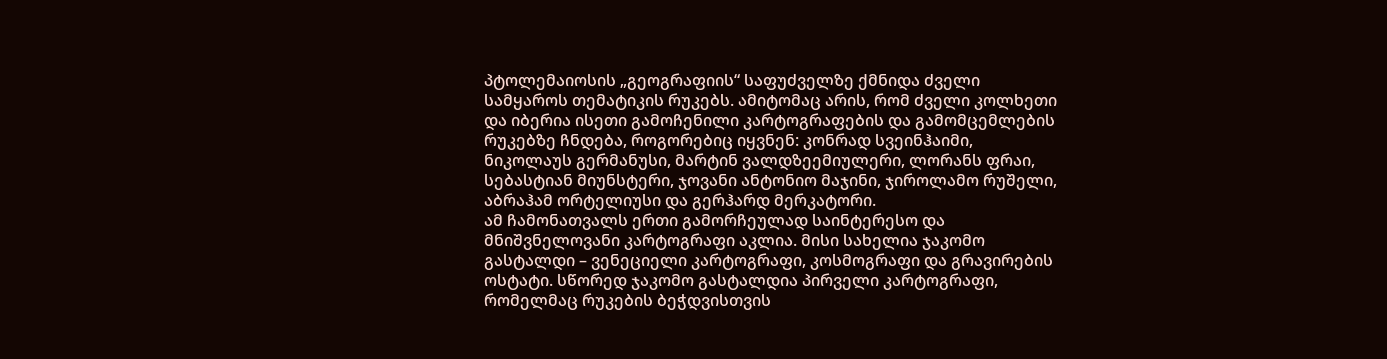პტოლემაიოსის „გეოგრაფიის“ საფუძველზე ქმნიდა ძველი სამყაროს თემატიკის რუკებს. ამიტომაც არის, რომ ძველი კოლხეთი და იბერია ისეთი გამოჩენილი კარტოგრაფების და გამომცემლების რუკებზე ჩნდება, როგორებიც იყვნენ: კონრად სვეინჰაიმი, ნიკოლაუს გერმანუსი, მარტინ ვალდზეემიულერი, ლორანს ფრაი, სებასტიან მიუნსტერი, ჯოვანი ანტონიო მაჯინი, ჯიროლამო რუშელი, აბრაჰამ ორტელიუსი და გერჰარდ მერკატორი.
ამ ჩამონათვალს ერთი გამორჩეულად საინტერესო და მნიშვნელოვანი კარტოგრაფი აკლია. მისი სახელია ჯაკომო გასტალდი – ვენეციელი კარტოგრაფი, კოსმოგრაფი და გრავირების ოსტატი. სწორედ ჯაკომო გასტალდია პირველი კარტოგრაფი, რომელმაც რუკების ბეჭდვისთვის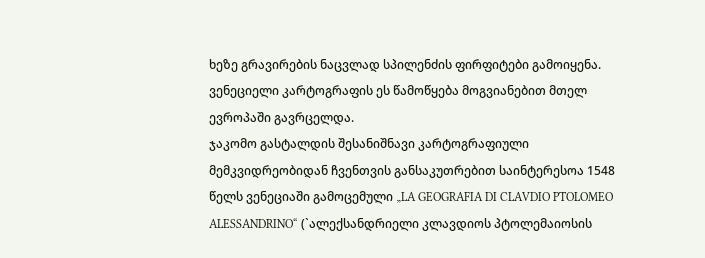ხეზე გრავირების ნაცვლად სპილენძის ფირფიტები გამოიყენა. ვენეციელი კარტოგრაფის ეს წამოწყება მოგვიანებით მთელ ევროპაში გავრცელდა.
ჯაკომო გასტალდის შესანიშნავი კარტოგრაფიული მემკვიდრეობიდან ჩვენთვის განსაკუთრებით საინტერესოა 1548 წელს ვენეციაში გამოცემული „LA GEOGRAFIA DI CLAVDIO PTOLOMEO ALESSANDRINO“ (`ალექსანდრიელი კლავდიოს პტოლემაიოსის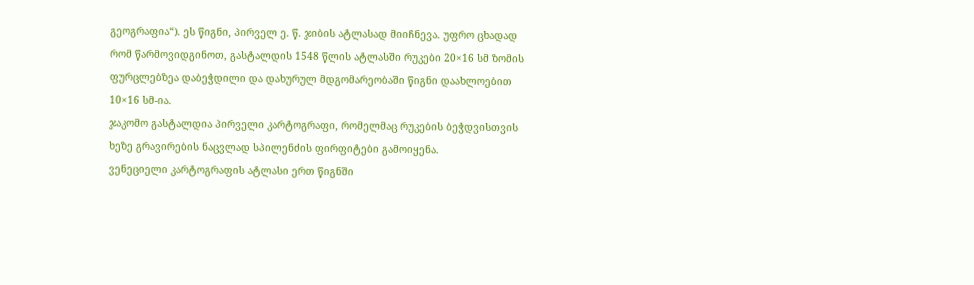გეოგრაფია“). ეს წიგნი, პირველ ე. წ. ჯიბის ატლასად მიიჩნევა. უფრო ცხადად რომ წარმოვიდგინოთ, გასტალდის 1548 წლის ატლასში რუკები 20×16 სმ ზომის ფურცლებზეა დაბეჭდილი და დახურულ მდგომარეობაში წიგნი დაახლოებით 10×16 სმ-ია.
ჯაკომო გასტალდია პირველი კარტოგრაფი, რომელმაც რუკების ბეჭდვისთვის ხეზე გრავირების ნაცვლად სპილენძის ფირფიტები გამოიყენა.
ვენეციელი კარტოგრაფის ატლასი ერთ წიგნში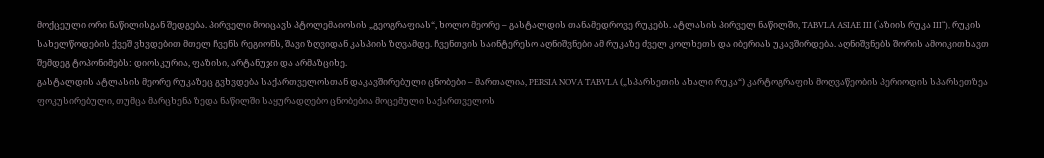მოქცეული ორი ნაწილისგან შედგება. პირველი მოიცავს პტოლემაიოსის „გეოგრაფიას“, ხოლო მეორე – გასტალდის თანამედროვე რუკებს. ატლასის პირველ ნაწილში, TABVLA ASIAE III (`აზიის რუკა III“), რუკის სახელწოდების ქვეშ ვხვდებით მთელ ჩვენს რეგიონს, შავი ზღვიდან კასპიის ზღვამდე. ჩვენთვის საინტერესო აღნიშვნები ამ რუკაზე ძველ კოლხეთს და იბერიას უკავშირდება. აღნიშვნებს შორის ამოიკითხავთ შემდეგ ტოპონიმებს: დიოსკურია, ფაზისი, არტანუჯი და არმაზციხე.
გასტალდის ატლასის მეორე რუკაზეც გვხვდება საქართველოსთან დაკავშირებული ცნობები – მართალია, PERSIA NOVA TABVLA („სპარსეთის ახალი რუკა“) კარტოგრაფის მოღვაწეობის პერიოდის სპარსეთზეა ფოკუსირებული, თუმცა მარცხენა ზედა ნაწილში საყურადღებო ცნობებია მოცემული საქართველოს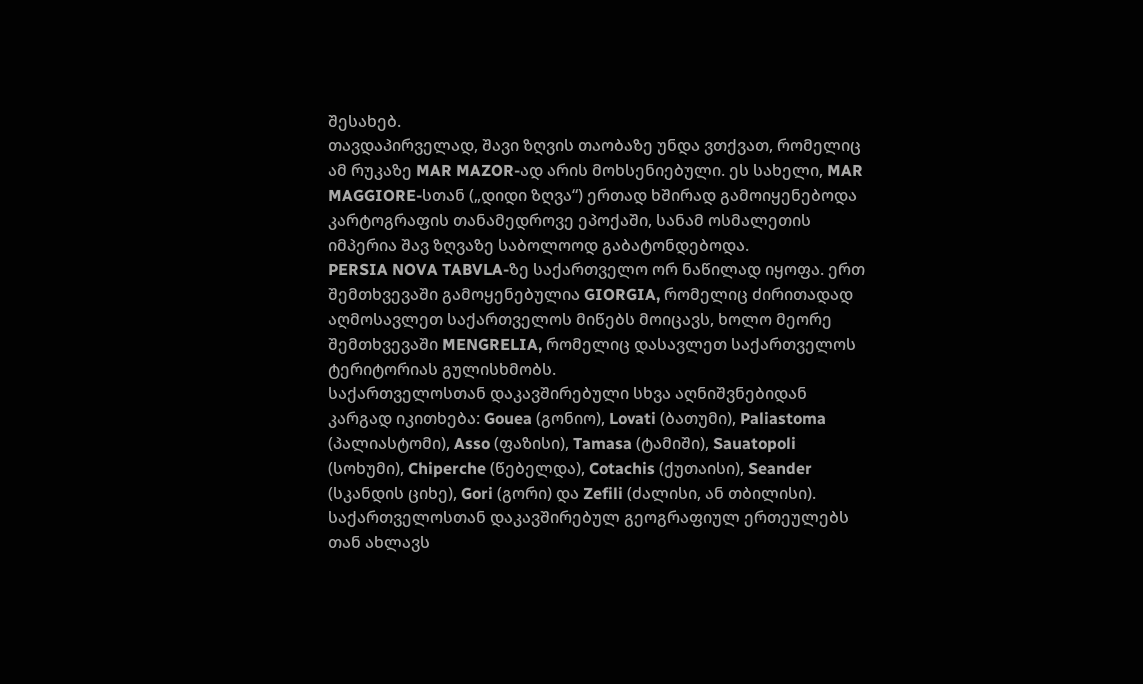შესახებ.
თავდაპირველად, შავი ზღვის თაობაზე უნდა ვთქვათ, რომელიც ამ რუკაზე MAR MAZOR-ად არის მოხსენიებული. ეს სახელი, MAR MAGGIORE-სთან („დიდი ზღვა“) ერთად ხშირად გამოიყენებოდა კარტოგრაფის თანამედროვე ეპოქაში, სანამ ოსმალეთის იმპერია შავ ზღვაზე საბოლოოდ გაბატონდებოდა.
PERSIA NOVA TABVLA-ზე საქართველო ორ ნაწილად იყოფა. ერთ შემთხვევაში გამოყენებულია GIORGIA, რომელიც ძირითადად აღმოსავლეთ საქართველოს მიწებს მოიცავს, ხოლო მეორე შემთხვევაში MENGRELIA, რომელიც დასავლეთ საქართველოს ტერიტორიას გულისხმობს.
საქართველოსთან დაკავშირებული სხვა აღნიშვნებიდან კარგად იკითხება: Gouea (გონიო), Lovati (ბათუმი), Paliastoma (პალიასტომი), Asso (ფაზისი), Tamasa (ტამიში), Sauatopoli (სოხუმი), Chiperche (წებელდა), Cotachis (ქუთაისი), Seander (სკანდის ციხე), Gori (გორი) და Zefili (ძალისი, ან თბილისი). საქართველოსთან დაკავშირებულ გეოგრაფიულ ერთეულებს თან ახლავს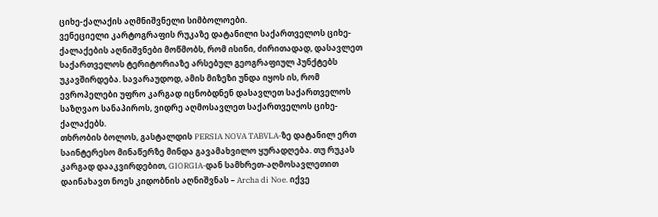ციხე-ქალაქის აღმნიშვნელი სიმბოლოები.
ვენეციელი კარტოგრაფის რუკაზე დატანილი საქართველოს ციხე-ქალაქების აღნიშვნები მოწმობს, რომ ისინი, ძირითადად, დასავლეთ საქართველოს ტერიტორიაზე არსებულ გეოგრაფიულ პუნქტებს უკავშირდება. სავარაუდოდ, ამის მიზეზი უნდა იყოს ის, რომ ევროპელები უფრო კარგად იცნობდნენ დასავლეთ საქართველოს საზღვაო სანაპიროს, ვიდრე აღმოსავლეთ საქართველოს ციხე-ქალაქებს.
თხრობის ბოლოს, გასტალდის PERSIA NOVA TABVLA-ზე დატანილ ერთ საინტერესო მინაწერზე მინდა გავამახვილო ყურადღება. თუ რუკას კარგად დააკვირდებით, GIORGIA-დან სამხრეთ-აღმოსავლეთით დაინახავთ ნოეს კიდობნის აღნიშვნას – Archa di Noe. იქვე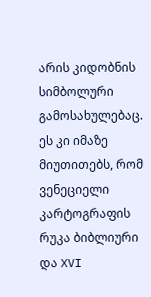არის კიდობნის სიმბოლური გამოსახულებაც. ეს კი იმაზე მიუთითებს, რომ ვენეციელი კარტოგრაფის რუკა ბიბლიური და XVI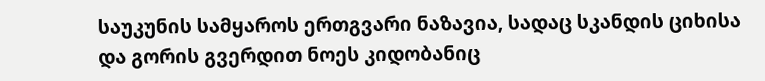საუკუნის სამყაროს ერთგვარი ნაზავია, სადაც სკანდის ციხისა და გორის გვერდით ნოეს კიდობანიც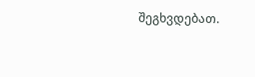შეგხვდებათ.